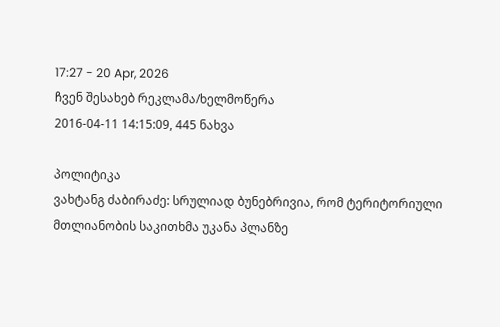17:27 - 20 Apr, 2026
ჩვენ შესახებ რეკლამა/ხელმოწერა
2016-04-11 14:15:09, 445 ნახვა

პოლიტიკა
ვახტანგ ძაბირაძე: სრულიად ბუნებრივია, რომ ტერიტორიული მთლიანობის საკითხმა უკანა პლანზე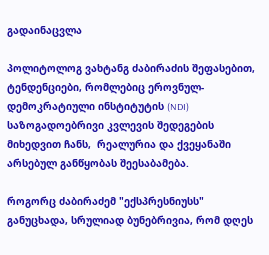გადაინაცვლა

პოლიტოლოგ ვახტანგ ძაბირაძის შეფასებით,  ტენდენციები, რომლებიც ეროვნულ-დემოკრატიული ინსტიტუტის (NDI) საზოგადოებრივი კვლევის შედეგების მიხედვით ჩანს,  რეალურია და ქვეყანაში არსებულ განწყობას შეესაბამება.

როგორც ძაბირაძემ "ექსპრესნიუსს" განუცხადა, სრულიად ბუნებრივია, რომ დღეს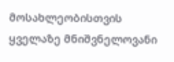მოსახლეობისთვის ყველაზე მნიშვნელოვანი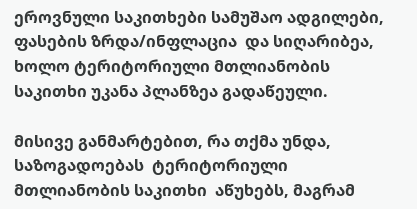ეროვნული საკითხები სამუშაო ადგილები, ფასების ზრდა/ინფლაცია  და სიღარიბეა, ხოლო ტერიტორიული მთლიანობის საკითხი უკანა პლანზეა გადაწეული.

მისივე განმარტებით, რა თქმა უნდა, საზოგადოებას  ტერიტორიული მთლიანობის საკითხი  აწუხებს, მაგრამ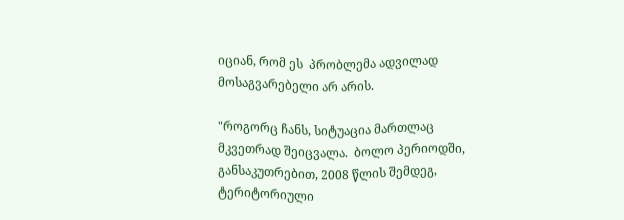იციან, რომ ეს  პრობლემა ადვილად  მოსაგვარებელი არ არის.

"როგორც ჩანს, სიტუაცია მართლაც მკვეთრად შეიცვალა.  ბოლო პერიოდში, განსაკუთრებით, 2008 წლის შემდეგ, ტერიტორიული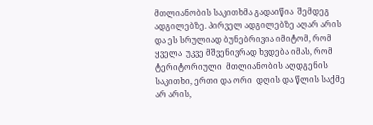მთლიანობის საკითხმა გადაიწია  შემდეგ ადგილებზე. პირველ ადგილებზე აღარ არის და ეს სრულიად ბუნებრივია იმიტომ, რომ ყველა  უკვე მშვენივრად ხვდება იმას, რომ ტერიტორიული  მთლიანობის აღდგენის საკითხი, ერთი და ორი  დღის და წლის საქმე არ არის,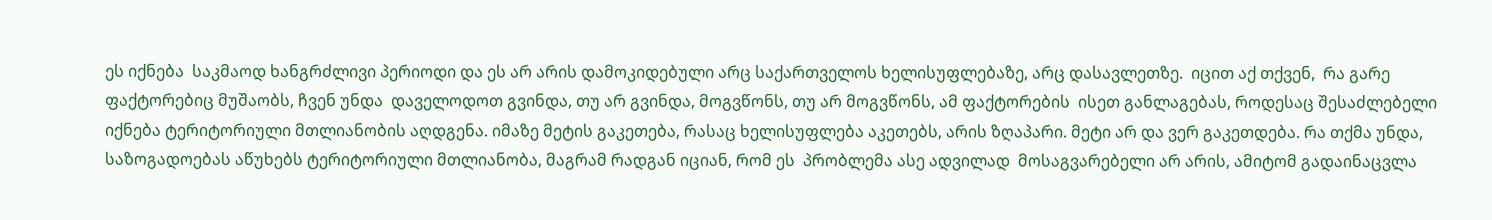ეს იქნება  საკმაოდ ხანგრძლივი პერიოდი და ეს არ არის დამოკიდებული არც საქართველოს ხელისუფლებაზე, არც დასავლეთზე.  იცით აქ თქვენ,  რა გარე ფაქტორებიც მუშაობს, ჩვენ უნდა  დაველოდოთ გვინდა, თუ არ გვინდა, მოგვწონს, თუ არ მოგვწონს, ამ ფაქტორების  ისეთ განლაგებას, როდესაც შესაძლებელი  იქნება ტერიტორიული მთლიანობის აღდგენა. იმაზე მეტის გაკეთება, რასაც ხელისუფლება აკეთებს, არის ზღაპარი. მეტი არ და ვერ გაკეთდება. რა თქმა უნდა, საზოგადოებას აწუხებს ტერიტორიული მთლიანობა, მაგრამ რადგან იციან, რომ ეს  პრობლემა ასე ადვილად  მოსაგვარებელი არ არის, ამიტომ გადაინაცვლა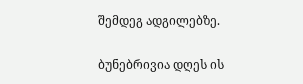შემდეგ ადგილებზე.

ბუნებრივია დღეს ის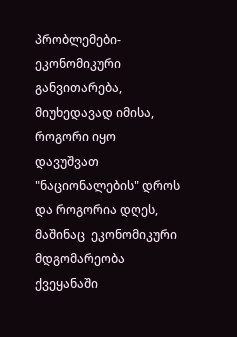პრობლემები- ეკონომიკური განვითარება, მიუხედავად იმისა, როგორი იყო  დავუშვათ "ნაციონალების" დროს და როგორია დღეს, მაშინაც  ეკონომიკური მდგომარეობა  ქვეყანაში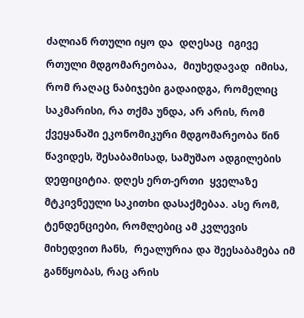ძალიან რთული იყო და  დღესაც  იგივე რთული მდგომარეობაა,  მიუხედავად  იმისა, რომ რაღაც ნაბიჯები გადაიდგა, რომელიც საკმარისი, რა თქმა უნდა, არ არის, რომ ქვეყანაში ეკონომიკური მდგომარეობა წინ  წავიდეს, შესაბამისად, სამუშაო ადგილების დეფიციტია. დღეს ერთ-ერთი  ყველაზე მტკივნეული საკითხი დასაქმებაა. ასე რომ, ტენდენციები, რომლებიც ამ კვლევის მიხედვით ჩანს,  რეალურია და შეესაბამება იმ განწყობას, რაც არის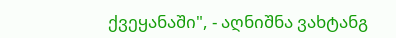ქვეყანაში", - აღნიშნა ვახტანგ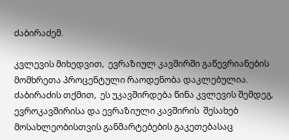ძაბირაძემ.

კვლევის მიხედვით,  ევრაზიულ კავშირში გაწევრიანების მომხრეთა პროცენტული რაოდენობა დაკლებულია. ძაბირაძის თქმით,  ეს უკავშირდება წინა კვლევის შემდეგ, ევროკავშირისა და ევრაზიული კავშირის  შესახებ მოსახლეობისთვის განმარტებების გაკეთებასაც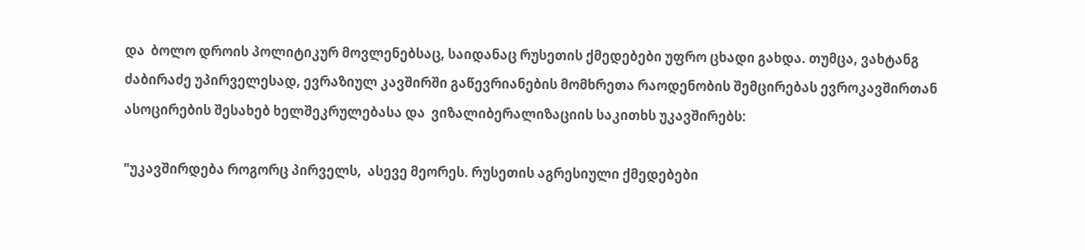და  ბოლო დროის პოლიტიკურ მოვლენებსაც, საიდანაც რუსეთის ქმედებები უფრო ცხადი გახდა. თუმცა, ვახტანგ ძაბირაძე უპირველესად, ევრაზიულ კავშირში გაწევრიანების მომხრეთა რაოდენობის შემცირებას ევროკავშირთან ასოცირების შესახებ ხელშეკრულებასა და  ვიზალიბერალიზაციის საკითხს უკავშირებს:

"უკავშირდება როგორც პირველს,  ასევე მეორეს. რუსეთის აგრესიული ქმედებები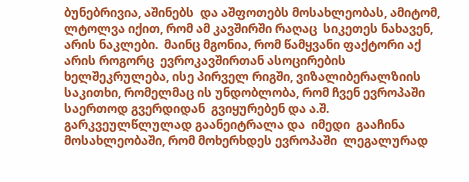ბუნებრივია, აშინებს  და აშფოთებს მოსახლეობას, ამიტომ,  ლტოლვა იქით, რომ ამ კავშირში რაღაც  სიკეთეს ნახავენ, არის ნაკლები.  მაინც მგონია, რომ წამყვანი ფაქტორი აქ არის როგორც  ევროკავშირთან ასოცირების ხელშეკრულება, ისე პირველ რიგში, ვიზალიბერალზიის საკითხი, რომელმაც ის უნდობლობა, რომ ჩვენ ევროპაში  საერთოდ გვერდიდან  გვიყურებენ და ა.შ. გარკვეულწლულად გაანეიტრალა და  იმედი  გააჩინა მოსახლეობაში, რომ მოხერხდეს ევროპაში  ლეგალურად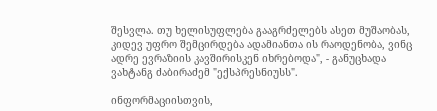შესვლა. თუ ხელისუფლება გააგრძელებს ასეთ მუშაობას, კიდევ უფრო შემცირდება ადამიანთა ის რაოდენობა, ვინც ადრე ევრაზიის კავშირისკენ იხრებოდა", - განუცხადა ვახტანგ ძაბირაძემ "ექსპრესნიუსს".

ინფორმაციისთვის,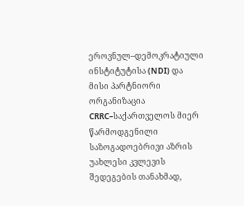ეროვნულ–დემოკრატიული ინსტიტუტისა (NDI) და მისი პარტნიორი ორგანიზაცია CRRC–საქართველოს მიერ წარმოდგენილი საზოგადოებრივი აზრის უახლესი კვლევის შედეგების თანახმად,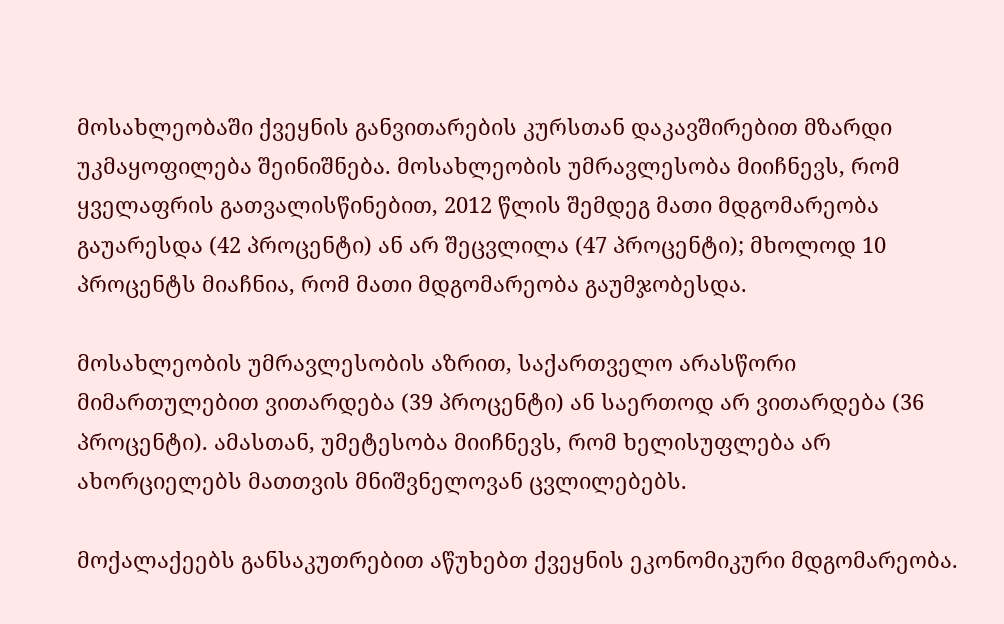მოსახლეობაში ქვეყნის განვითარების კურსთან დაკავშირებით მზარდი უკმაყოფილება შეინიშნება. მოსახლეობის უმრავლესობა მიიჩნევს, რომ ყველაფრის გათვალისწინებით, 2012 წლის შემდეგ მათი მდგომარეობა გაუარესდა (42 პროცენტი) ან არ შეცვლილა (47 პროცენტი); მხოლოდ 10 პროცენტს მიაჩნია, რომ მათი მდგომარეობა გაუმჯობესდა.

მოსახლეობის უმრავლესობის აზრით, საქართველო არასწორი მიმართულებით ვითარდება (39 პროცენტი) ან საერთოდ არ ვითარდება (36 პროცენტი). ამასთან, უმეტესობა მიიჩნევს, რომ ხელისუფლება არ ახორციელებს მათთვის მნიშვნელოვან ცვლილებებს.

მოქალაქეებს განსაკუთრებით აწუხებთ ქვეყნის ეკონომიკური მდგომარეობა.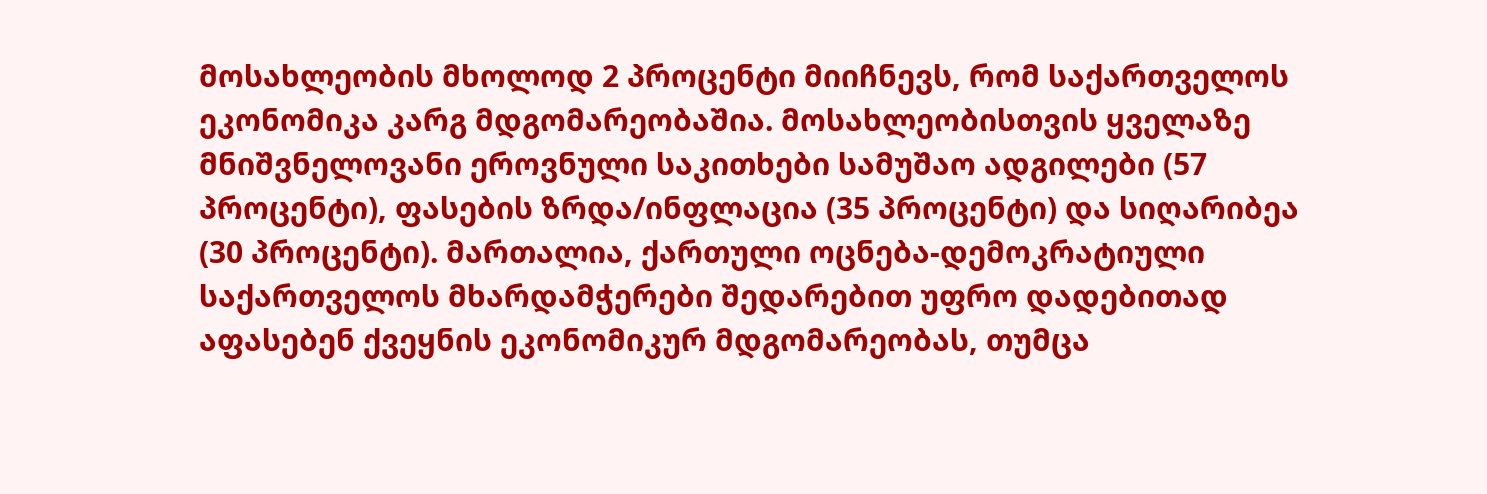მოსახლეობის მხოლოდ 2 პროცენტი მიიჩნევს, რომ საქართველოს ეკონომიკა კარგ მდგომარეობაშია. მოსახლეობისთვის ყველაზე მნიშვნელოვანი ეროვნული საკითხები სამუშაო ადგილები (57 პროცენტი), ფასების ზრდა/ინფლაცია (35 პროცენტი) და სიღარიბეა (30 პროცენტი). მართალია, ქართული ოცნება-დემოკრატიული საქართველოს მხარდამჭერები შედარებით უფრო დადებითად აფასებენ ქვეყნის ეკონომიკურ მდგომარეობას, თუმცა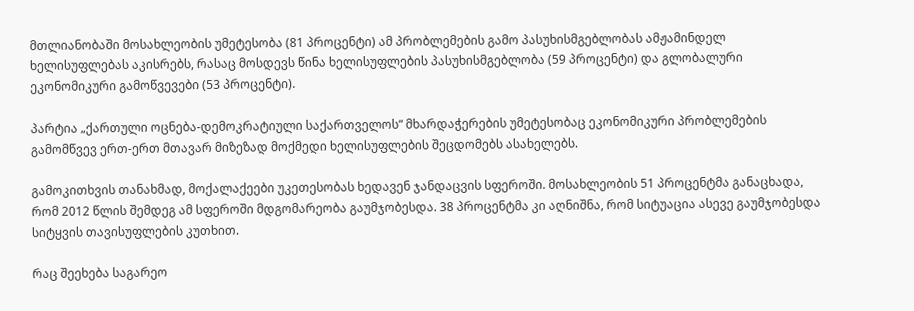მთლიანობაში მოსახლეობის უმეტესობა (81 პროცენტი) ამ პრობლემების გამო პასუხისმგებლობას ამჟამინდელ ხელისუფლებას აკისრებს, რასაც მოსდევს წინა ხელისუფლების პასუხისმგებლობა (59 პროცენტი) და გლობალური ეკონომიკური გამოწვევები (53 პროცენტი).

პარტია „ქართული ოცნება-დემოკრატიული საქართველოს“ მხარდაჭერების უმეტესობაც ეკონომიკური პრობლემების გამომწვევ ერთ-ერთ მთავარ მიზეზად მოქმედი ხელისუფლების შეცდომებს ასახელებს.

გამოკითხვის თანახმად, მოქალაქეები უკეთესობას ხედავენ ჯანდაცვის სფეროში. მოსახლეობის 51 პროცენტმა განაცხადა, რომ 2012 წლის შემდეგ ამ სფეროში მდგომარეობა გაუმჯობესდა. 38 პროცენტმა კი აღნიშნა, რომ სიტუაცია ასევე გაუმჯობესდა სიტყვის თავისუფლების კუთხით.

რაც შეეხება საგარეო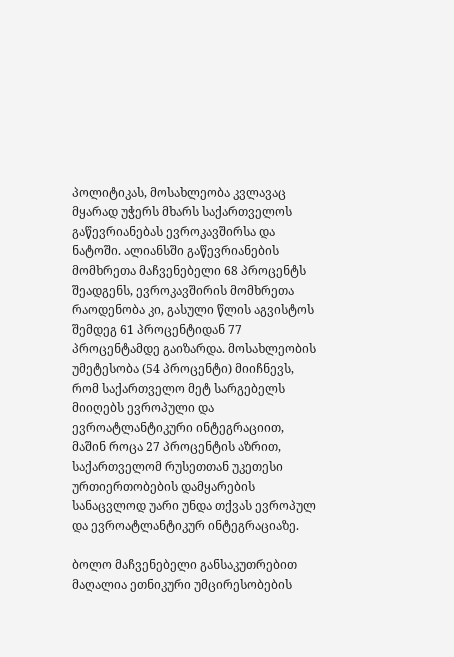პოლიტიკას, მოსახლეობა კვლავაც მყარად უჭერს მხარს საქართველოს გაწევრიანებას ევროკავშირსა და ნატოში. ალიანსში გაწევრიანების მომხრეთა მაჩვენებელი 68 პროცენტს შეადგენს, ევროკავშირის მომხრეთა რაოდენობა კი, გასული წლის აგვისტოს შემდეგ 61 პროცენტიდან 77 პროცენტამდე გაიზარდა. მოსახლეობის უმეტესობა (54 პროცენტი) მიიჩნევს, რომ საქართველო მეტ სარგებელს მიიღებს ევროპული და ევროატლანტიკური ინტეგრაციით, მაშინ როცა 27 პროცენტის აზრით, საქართველომ რუსეთთან უკეთესი ურთიერთობების დამყარების სანაცვლოდ უარი უნდა თქვას ევროპულ და ევროატლანტიკურ ინტეგრაციაზე.

ბოლო მაჩვენებელი განსაკუთრებით მაღალია ეთნიკური უმცირესობების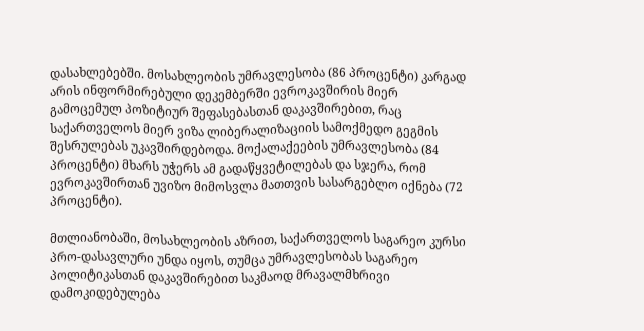დასახლებებში. მოსახლეობის უმრავლესობა (86 პროცენტი) კარგად არის ინფორმირებული დეკემბერში ევროკავშირის მიერ გამოცემულ პოზიტიურ შეფასებასთან დაკავშირებით, რაც საქართველოს მიერ ვიზა ლიბერალიზაციის სამოქმედო გეგმის შესრულებას უკავშირდებოდა. მოქალაქეების უმრავლესობა (84 პროცენტი) მხარს უჭერს ამ გადაწყვეტილებას და სჯერა, რომ ევროკავშირთან უვიზო მიმოსვლა მათთვის სასარგებლო იქნება (72 პროცენტი).

მთლიანობაში, მოსახლეობის აზრით, საქართველოს საგარეო კურსი პრო-დასავლური უნდა იყოს, თუმცა უმრავლესობას საგარეო პოლიტიკასთან დაკავშირებით საკმაოდ მრავალმხრივი დამოკიდებულება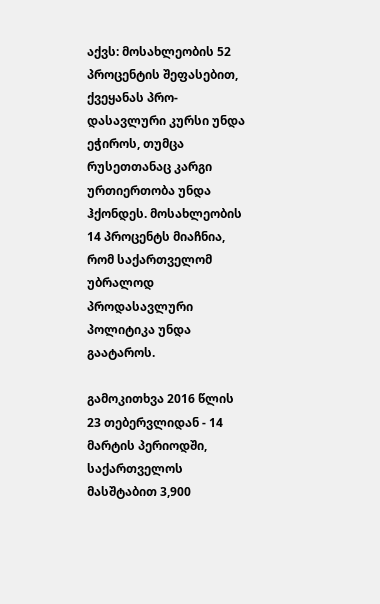აქვს: მოსახლეობის 52 პროცენტის შეფასებით, ქვეყანას პრო-დასავლური კურსი უნდა ეჭიროს, თუმცა რუსეთთანაც კარგი ურთიერთობა უნდა ჰქონდეს. მოსახლეობის 14 პროცენტს მიაჩნია, რომ საქართველომ უბრალოდ პროდასავლური პოლიტიკა უნდა გაატაროს.

გამოკითხვა 2016 წლის 23 თებერვლიდან - 14 მარტის პერიოდში, საქართველოს მასშტაბით 3,900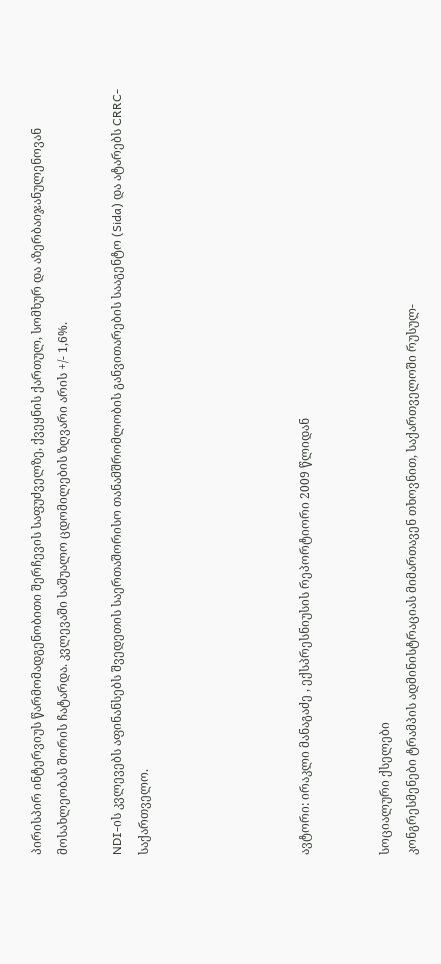პირისპირ ინტერვიუს წარმომადგენობითი შერჩევის საფუძველზე, ქვეყნის ქართულ, სომხურ და აზერბაიჯანულენოვან მოსახლეობას შორის ჩატარდა. კვლევაში საშუალო ცდომილების ზღვარი არის +/- 1,6%.

NDI-ის კვლევებს აფინანსებს შვედეთის საერთაშორისო თანამშრომლობის განვითარების სააგენტო (Sida) და ატარებს CRRC-საქართველო.





ავტორი: ირაკლი მანაგაძე , ექსპრესნიუსის რეპორტიორი 2009 წლიდან


სოციალური ქსელები
კონგრესმენები ტრამპის ადმინისტრაციას მიმართავენ თხოვნით, საქართველოში რუსულ-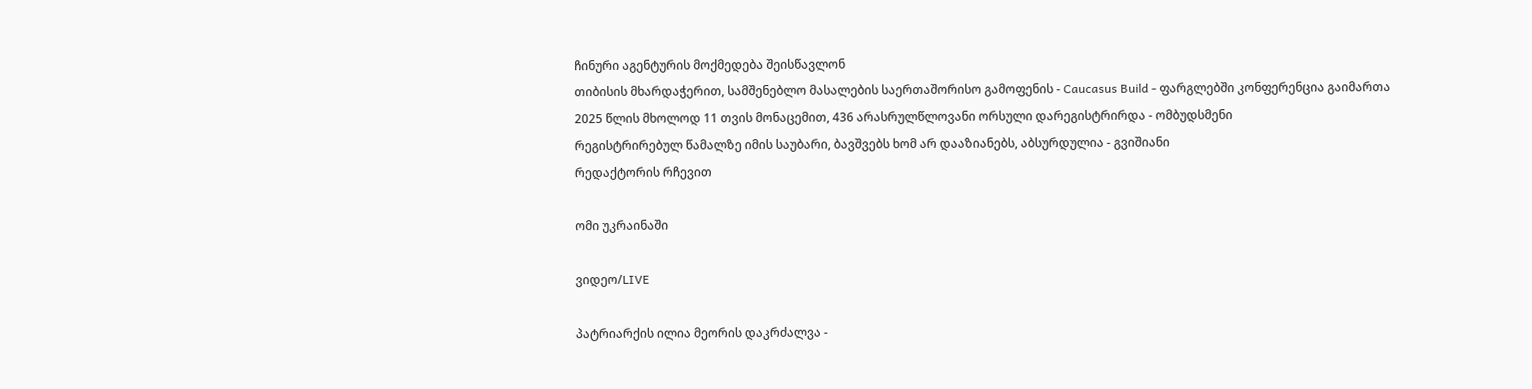ჩინური აგენტურის მოქმედება შეისწავლონ
თიბისის მხარდაჭერით, სამშენებლო მასალების საერთაშორისო გამოფენის - Caucasus Build - ფარგლებში კონფერენცია გაიმართა
2025 წლის მხოლოდ 11 თვის მონაცემით, 436 არასრულწლოვანი ორსული დარეგისტრირდა - ომბუდსმენი
რეგისტრირებულ წამალზე იმის საუბარი, ბავშვებს ხომ არ დააზიანებს, აბსურდულია - გვიშიანი
რედაქტორის რჩევით

ომი უკრაინაში

ვიდეო/LIVE

პატრიარქის ილია მეორის დაკრძალვა -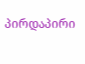პირდაპირი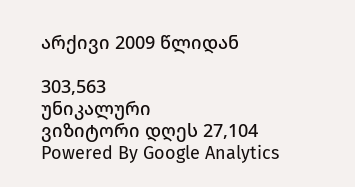არქივი 2009 წლიდან

303,563
უნიკალური
ვიზიტორი დღეს 27,104
Powered By Google Analytics